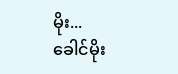မိုး...
ခေါင်မိုး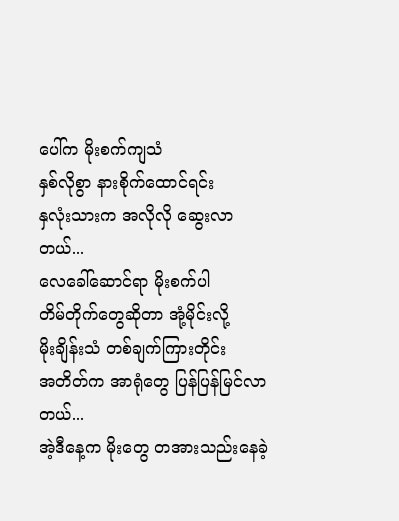ပေါ်က မိုးစက်ကျသံ
နှစ်လိုစွာ နားစိုက်ထောင်ရင်း
နှလုံးသားက အလိုလို ဆွေးလာတယ်...
လေခေါ်ဆောင်ရာ မိုးစက်ပါ
တိမ်တိုက်တွေဆိုတာ အုံ့မိုင်းလို့
မိုးချိန်းသံ တစ်ချက်ကြားတိုင်း
အတိတ်က အာရုံတွေ ပြန်ပြန်မြင်လာတယ်...
အဲ့ဒီနေ့က မိုးတွေ တအားသည်းနေခဲ့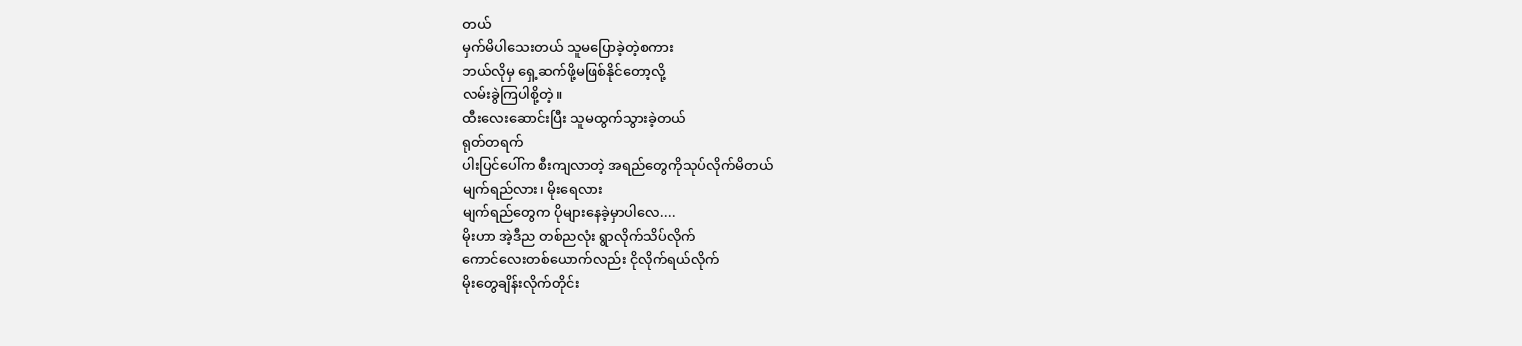တယ်
မှက်မိပါသေးတယ် သူမပြောခဲ့တဲ့စကား
ဘယ်လိုမှ ရှေ့ဆက်ဖို့မဖြစ်နိုင်တော့လို့
လမ်းခွဲကြပါစို့တဲ့။
ထီးလေးဆောင်းပြီး သူမထွက်သွားခဲ့တယ်
ရုတ်တရက်
ပါးပြင်ပေါ်က စီးကျလာတဲ့ အရည်တွေကိုသုပ်လိုက်မိတယ်
မျက်ရည်လား၊ မိုးရေလား
မျက်ရည်တွေက ပိုများနေခဲ့မှာပါလေ....
မိုးဟာ အဲ့ဒီည တစ်ညလုံး ရွာလိုက်သိပ်လိုက်
ကောင်လေးတစ်ယောက်လည်း ငိုလိုက်ရယ်လိုက်
မိုးတွေချိန်းလိုက်တိုင်း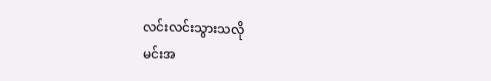လင်းလင်းသွားသလို
မင်းအ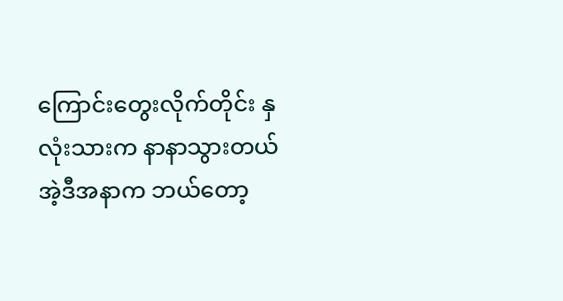ကြောင်းတွေးလိုက်တိုင်း နှလုံးသားက နာနာသွားတယ်
အဲ့ဒီအနာက ဘယ်တော့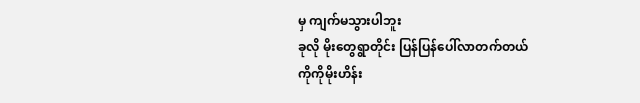မှ ကျက်မသွားပါဘူး
ခုလို မိုးတွေရွာတိုင်း ပြန်ပြန်ပေါ်လာတက်တယ်
ကိုကိုမိုးဟိန်း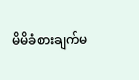မိမိခံစားချက်မ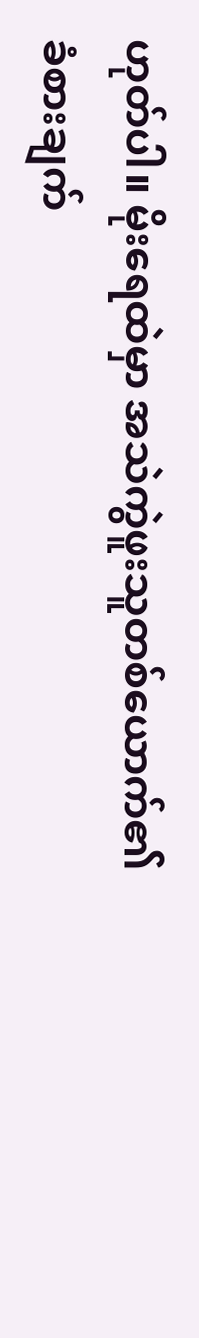ဟုတ်ပါ။ မိုးရေထဲမှာ အသဲကွဲဖူးသူတစ်ယောက်၏
ခံစားချက်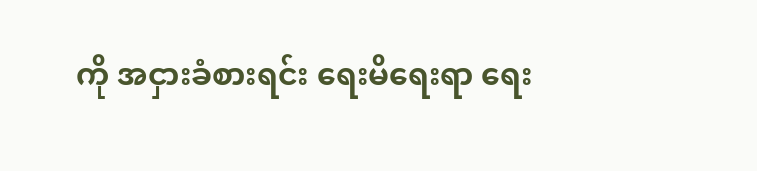ကို အငှားခံစားရင်း ရေးမိရေးရာ ရေး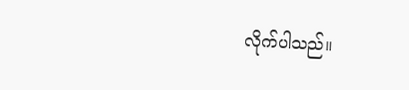လိုက်ပါသည်။